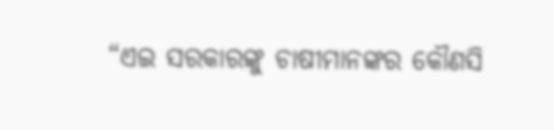“ଏଇ ସରକାରଙ୍କୁ ଚାଷୀମାନଙ୍କର କୌଣସି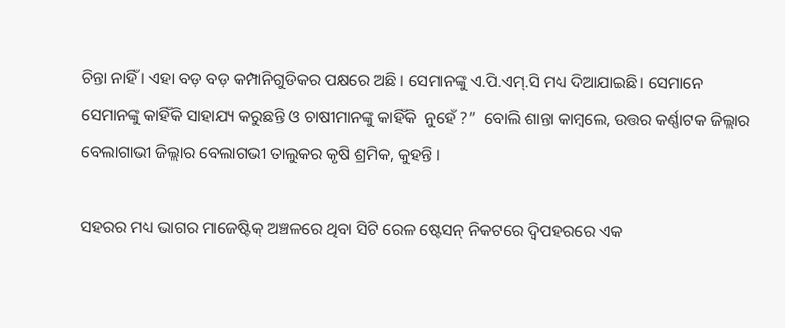ଚିନ୍ତା ନାହିଁ । ଏହା ବଡ଼ ବଡ଼ କମ୍ପାନିଗୁଡିକର ପକ୍ଷରେ ଅଛି । ସେମାନଙ୍କୁ ଏ.ପି.ଏମ୍‌.ସି ମଧ୍ୟ ଦିଆଯାଇଛି। ସେମାନେ ସେମାନଙ୍କୁ କାହିଁକି ସାହାଯ୍ୟ କରୁଛନ୍ତି ଓ ଚାଷୀମାନଙ୍କୁ କାହିଁକି  ନୁହେଁ ?”  ବୋଲି ଶାନ୍ତା କାମ୍ବଲେ, ଉତ୍ତର କର୍ଣ୍ଣାଟକ ଜିଲ୍ଲାର ବେଲାଗାଭୀ ଜିଲ୍ଲାର ବେଲାଗଭୀ ତାଲୁକର କୃଷି ଶ୍ରମିକ, କୁହନ୍ତି ।

ସହରର ମଧ୍ୟ ଭାଗର ମାଜେଷ୍ଟିକ୍‌ ଅଞ୍ଚଳରେ ଥିବା ସିଟି ରେଳ ଷ୍ଟେସନ୍‌ ନିକଟରେ ଦ୍ଵିପହରରେ ଏକ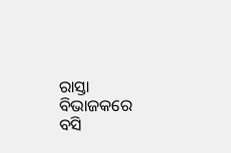ରାସ୍ତା ବିଭାଜକରେ ବସି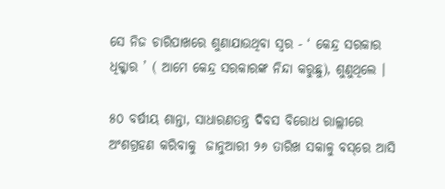ସେ ନିଜ ଚାରିପାଖରେ ଶୁଣାଯାଉଥିବା ସ୍ୱର - ‘ କେନ୍ଦ୍ର ସରକାର ଧିକ୍କାର ’ ( ଆମେ କେନ୍ଦ୍ର ସରକାରଙ୍କ ନିନ୍ଦା କରୁଛୁ), ଶୁଣୁଥିଲେ ।

୫୦ ବର୍ଷୀୟ ଶାନ୍ତା, ସାଧାରଣତନ୍ତ୍ର ଦିବସ ବିରୋଧ ରାଲ୍ଲୀରେ ଅଂଶଗ୍ରହଣ କରିବାକୁ  ଜାନୁଆରୀ ୨୬ ତାରିଖ ସକାଳୁ ବସ୍‌ରେ ଆସି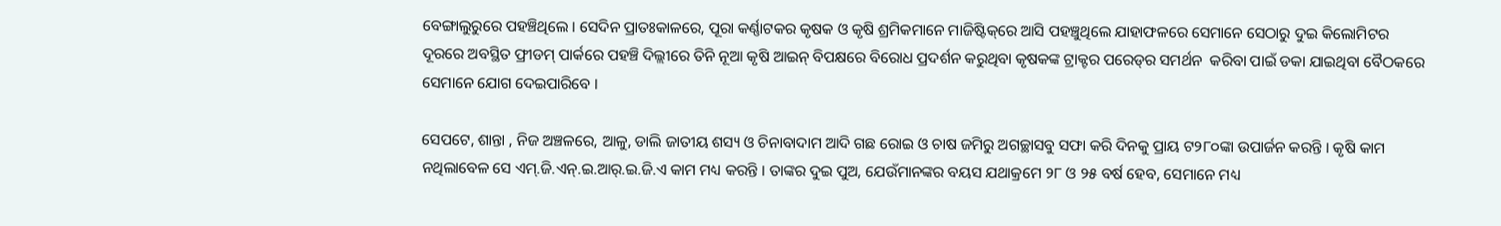ବେଙ୍ଗାଲୁରୁରେ ପହଞ୍ଚିଥିଲେ । ସେଦିନ ପ୍ରାତଃକାଳରେ, ପୂରା କର୍ଣ୍ଣାଟକର କୃଷକ ଓ କୃଷି ଶ୍ରମିକମାନେ ମାଜିଷ୍ଟିକ୍‌ରେ ଆସି ପହଞ୍ଚୁଥିଲେ ଯାହାଫଳରେ ସେମାନେ ସେଠାରୁ ଦୁଇ କିଲୋମିଟର ଦୂରରେ ଅବସ୍ଥିତ ଫ୍ରୀଡମ୍‌ ପାର୍କରେ ପହଞ୍ଚି ଦିଲ୍ଲୀରେ ତିନି ନୂଆ କୃଷି ଆଇନ୍‌ ବିପକ୍ଷରେ ବିରୋଧ ପ୍ରଦର୍ଶନ କରୁଥିବା କୃଷକଙ୍କ ଟ୍ରାକ୍ଟର ପରେଡ୍‌ର ସମର୍ଥନ  କରିବା ପାଇଁ ଡକା ଯାଇଥିବା ବୈଠକରେ ସେମାନେ ଯୋଗ ଦେଇପାରିବେ ।

ସେପଟେ, ଶାନ୍ତା , ନିଜ ଅଞ୍ଚଳରେ, ଆଳୁ, ଡାଲି ଜାତୀୟ ଶସ୍ୟ ଓ ଚିନାବାଦାମ ଆଦି ଗଛ ରୋଇ ଓ ଚାଷ ଜମିରୁ ଅଗଚ୍ଛାସବୁ ସଫା କରି ଦିନକୁ ପ୍ରାୟ ଟ୨୮୦ଙ୍କା ଉପାର୍ଜନ କରନ୍ତି । କୃଷି କାମ ନଥିଲାବେଳ ସେ ଏମ୍‌.ଜି.ଏନ୍‌.ଇ.ଆର୍‌.ଇ.ଜି.ଏ କାମ ମଧ୍ୟ କରନ୍ତି । ତାଙ୍କର ଦୁଇ ପୁଅ, ଯେଉଁମାନଙ୍କର ବୟସ ଯଥାକ୍ରମେ ୨୮ ଓ ୨୫ ବର୍ଷ ହେବ, ସେମାନେ ମଧ୍ୟ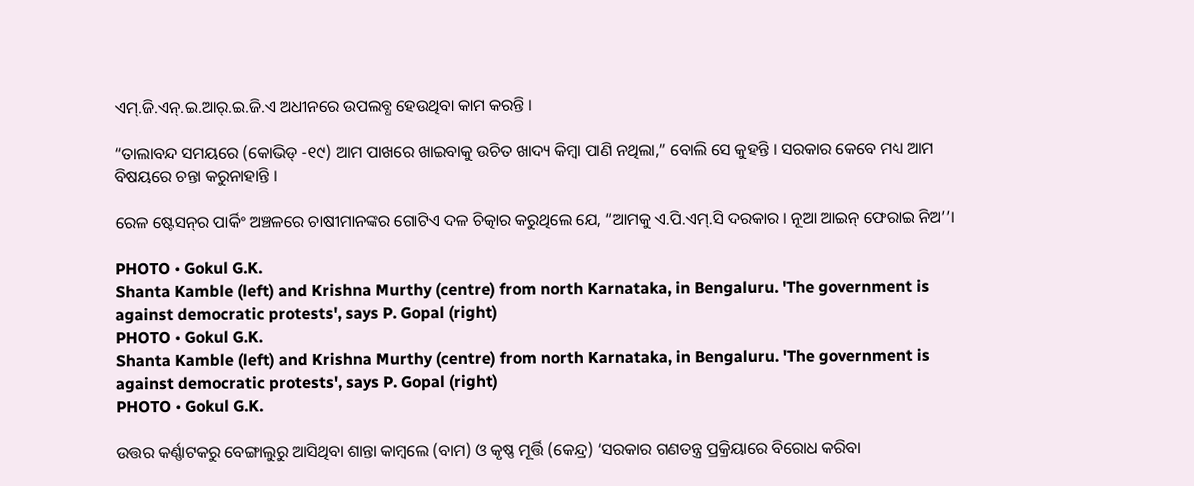ଏମ୍‌.ଜି.ଏନ୍‌.ଇ.ଆର୍‌.ଇ.ଜି.ଏ ଅଧୀନରେ ଉପଲବ୍ଧ ହେଉଥିବା କାମ କରନ୍ତି ।

“ତାଲାବନ୍ଦ ସମୟରେ (କୋଭିଡ୍‌ -୧୯) ଆମ ପାଖରେ ଖାଇବାକୁ ଉଚିତ ଖାଦ୍ୟ କିମ୍ବା ପାଣି ନଥିଲା,” ବୋଲି ସେ କୁହନ୍ତି । ସରକାର କେବେ ମଧ୍ୟ ଆମ ବିଷୟରେ ଚନ୍ତା କରୁନାହାନ୍ତି ।

ରେଳ ଷ୍ଟେସନ୍‌ର ପାର୍କିଂ ଅଞ୍ଚଳରେ ଚାଷୀମାନଙ୍କର ଗୋଟିଏ ଦଳ ଚିତ୍କାର କରୁଥିଲେ ଯେ, “ଆମକୁ ଏ.ପି.ଏମ୍‌.ସି ଦରକାର । ନୂଆ ଆଇନ୍‌ ଫେରାଇ ନିଅ’’।

PHOTO • Gokul G.K.
Shanta Kamble (left) and Krishna Murthy (centre) from north Karnataka, in Bengaluru. 'The government is against democratic protests', says P. Gopal (right)
PHOTO • Gokul G.K.
Shanta Kamble (left) and Krishna Murthy (centre) from north Karnataka, in Bengaluru. 'The government is against democratic protests', says P. Gopal (right)
PHOTO • Gokul G.K.

ଉତ୍ତର କର୍ଣ୍ଣାଟକରୁ ବେଙ୍ଗାଲୁରୁ ଆସିଥିବା ଶାନ୍ତା କାମ୍ବଲେ (ବାମ) ଓ କୃଷ୍ଣ ମୂର୍ତ୍ତି (କେନ୍ଦ୍ର) ‘ସରକାର ଗଣତନ୍ତ୍ର ପ୍ରକ୍ରିୟାରେ ବିରୋଧ କରିବା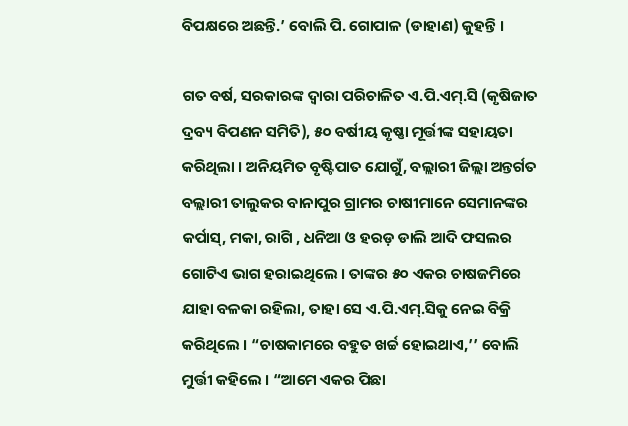ବିପକ୍ଷରେ ଅଛନ୍ତି.’ ବୋଲି ପି. ଗୋପାଳ (ଡାହାଣ) କୁହନ୍ତି ।

ଗତ ବର୍ଷ, ସରକାରଙ୍କ ଦ୍ୱାରା ପରିଚାଳିତ ଏ.ପି.ଏମ୍‌.ସି (କୃଷିଜାତ ଦ୍ରବ୍ୟ ବିପଣନ ସମିତି), ୫୦ ବର୍ଷୀୟ କୃଷ୍ଣା ମୂର୍ତ୍ତୀଙ୍କ ସହାୟତା କରିଥିଲା । ଅନିୟମିତ ବୃଷ୍ଟିପାତ ଯୋଗୁଁ, ବଲ୍ଲାରୀ ଜିଲ୍ଲା ଅନ୍ତର୍ଗତ ବଲ୍ଲାରୀ ତାଲୁକର ବାନାପୁର ଗ୍ରାମର ଚାଷୀମାନେ ସେମାନଙ୍କର କର୍ପାସ୍‌, ମକା, ରାଗି , ଧନିଆ ଓ ହରଡ଼ ଡାଲି ଆଦି ଫସଲର ଗୋଟିଏ ଭାଗ ହରାଇଥିଲେ । ତାଙ୍କର ୫୦ ଏକର ଚାଷଜମିରେ ଯାହା ବଳକା ରହିଲା, ତାହା ସେ ଏ.ପି.ଏମ୍‌.ସିକୁ ନେଇ ବିକ୍ରି କରିଥିଲେ । “ଚାଷକାମରେ ବହୁତ ଖର୍ଚ୍ଚ ହୋଇଥାଏ,’’ ବୋଲି ମୁର୍ତ୍ତୀ କହିଲେ । “ଆମେ ଏକର ପିଛା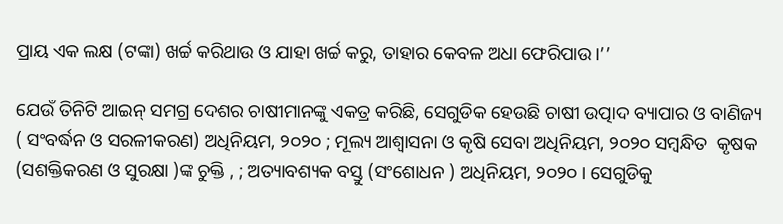ପ୍ରାୟ ଏକ ଲକ୍ଷ (ଟଙ୍କା) ଖର୍ଚ୍ଚ କରିଥାଉ ଓ ଯାହା ଖର୍ଚ୍ଚ କରୁ, ତାହାର କେବଳ ଅଧା ଫେରିପାଉ।’’

ଯେଉଁ ତିନିଟି ଆଇନ୍‌ ସମଗ୍ର ଦେଶର ଚାଷୀମାନଙ୍କୁ ଏକତ୍ର କରିଛି, ସେଗୁଡିକ ହେଉଛି ଚାଷୀ ଉତ୍ପାଦ ବ୍ୟାପାର ଓ ବାଣିଜ୍ୟ ( ସଂବର୍ଦ୍ଧନ ଓ ସରଳୀକରଣ) ଅଧିନିୟମ, ୨୦୨୦ ; ମୂଲ୍ୟ ଆଶ୍ୱାସନା ଓ କୃଷି ସେବା ଅଧିନିୟମ, ୨୦୨୦ ସମ୍ବନ୍ଧିତ  କୃଷକ (ସଶକ୍ତିକରଣ ଓ ସୁରକ୍ଷା )ଙ୍କ ଚୁକ୍ତି , ; ଅତ୍ୟାବଶ୍ୟକ ବସ୍ତୁ (ସଂଶୋଧନ ) ଅଧିନିୟମ, ୨୦୨୦ । ସେଗୁଡିକୁ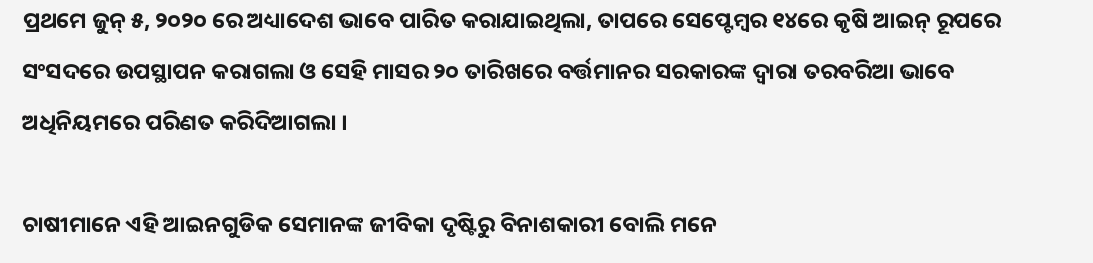ପ୍ରଥମେ ଜୁନ୍‌ ୫, ୨୦୨୦ ରେ ଅଧ୍ୟାଦେଶ ଭାବେ ପାରିତ କରାଯାଇଥିଲା, ତାପରେ ସେପ୍ଟେମ୍ବର ୧୪ରେ କୃଷି ଆଇନ୍‌ ରୂପରେ ସଂସଦରେ ଉପସ୍ଥାପନ କରାଗଲା ଓ ସେହି ମାସର ୨୦ ତାରିଖରେ ବର୍ତ୍ତମାନର ସରକାରଙ୍କ ଦ୍ୱାରା ତରବରିଆ ଭାବେ ଅଧିନିୟମରେ ପରିଣତ କରିଦିଆଗଲା ।

ଚାଷୀମାନେ ଏହି ଆଇନଗୁଡିକ ସେମାନଙ୍କ ଜୀବିକା ଦୃଷ୍ଟିରୁ ବିନାଶକାରୀ ବୋଲି ମନେ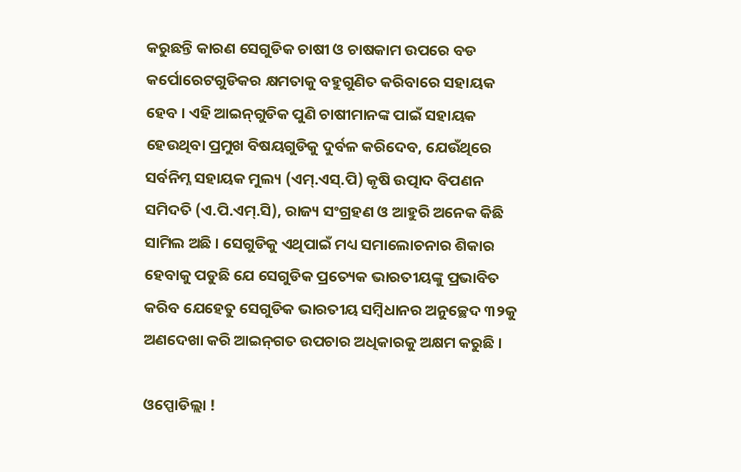କରୁଛନ୍ତି କାରଣ ସେଗୁଡିକ ଚାଷୀ ଓ ଚାଷକାମ ଉପରେ ବଡ କର୍ପୋରେଟଗୁଡିକର କ୍ଷମତାକୁ ବହୁଗୁଣିତ କରିବାରେ ସହାୟକ ହେବ । ଏହି ଆଇନ୍‌ଗୁଡିକ ପୁଣି ଚାଷୀମାନଙ୍କ ପାଇଁ ସହାୟକ ହେଉଥିବା ପ୍ରମୁଖ ବିଷୟଗୁଡିକୁ ଦୁର୍ବଳ କରିଦେବ, ଯେଉଁଥିରେ ସର୍ବନିମ୍ନ ସହାୟକ ମୁଲ୍ୟ (ଏମ୍‌.ଏସ୍‌.ପି) କୃଷି ଉତ୍ପାଦ ବିପଣନ ସମିଦତି (ଏ.ପି.ଏମ୍‌.ସି), ରାଜ୍ୟ ସଂଗ୍ରହଣ ଓ ଆହୁରି ଅନେକ କିଛି ସାମିଲ ଅଛି । ସେଗୁଡିକୁ ଏଥିପାଇଁ ମଧ୍ୟ ସମାଲୋଚନାର ଶିକାର ହେବାକୁ ପଡୁଛି ଯେ ସେଗୁଡିକ ପ୍ରତ୍ୟେକ ଭାରତୀୟଙ୍କୁ ପ୍ରଭାବିତ କରିବ ଯେହେତୁ ସେଗୁଡିକ ଭାରତୀୟ ସମ୍ବିଧାନର ଅନୁଚ୍ଛେଦ ୩୨କୁ ଅଣଦେଖା କରି ଆଇନ୍‌ଗତ ଉପଚାର ଅଧିକାରକୁ ଅକ୍ଷମ କରୁଛି ।

ଓପ୍ପୋଡିଲ୍ଲା !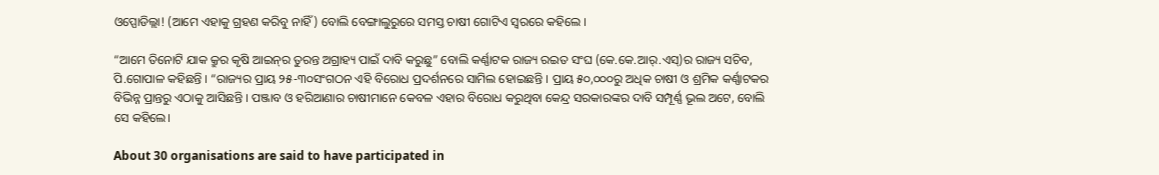ଓପ୍ପୋଡିଲ୍ଲା! (ଆମେ ଏହାକୁ ଗ୍ରହଣ କରିବୁ ନାହିଁ) ବୋଲି ବେଙ୍ଗାଲୁରୁରେ ସମସ୍ତ ଚାଷୀ ଗୋଟିଏ ସ୍ୱରରେ କହିଲେ ।

“ଆମେ ତିନୋଟି ଯାକ କ୍ରୁର କୃଷି ଆଇନ୍‌ର ତୁରନ୍ତ ଅଗ୍ରାହ୍ୟ ପାଇଁ ଦାବି କରୁଛୁ” ବୋଲି କର୍ଣ୍ଣାଟକ ରାଜ୍ୟ ରଇତ ସଂଘ (କେ.କେ.ଆର୍‌.ଏସ୍‌)ର ରାଜ୍ୟ ସଚିବ, ପି.ଗୋପାଳ କହିଛନ୍ତି । “ରାଜ୍ୟର ପ୍ରାୟ ୨୫-୩୦ସଂଗଠନ ଏହି ବିରୋଧ ପ୍ରଦର୍ଶନରେ ସାମିଲ ହୋଇଛନ୍ତି । ପ୍ରାୟ ୫୦,୦୦୦ରୁ ଅଧିକ ଚାଷୀ ଓ ଶ୍ରମିକ କର୍ଣ୍ଣାଟକର ବିଭିନ୍ନ ପ୍ରାନ୍ତରୁ ଏଠାକୁ ଆସିଛନ୍ତି । ପଞ୍ଜାବ ଓ ହରିଆଣାର ଚାଷୀମାନେ କେବଳ ଏହାର ବିରୋଧ କରୁଥିବା କେନ୍ଦ୍ର ସରକାରଙ୍କର ଦାବି ସମ୍ପୂର୍ଣ୍ଣ ଭୂଲ ଅଟେ, ବୋଲି ସେ କହିଲେ।

About 30 organisations are said to have participated in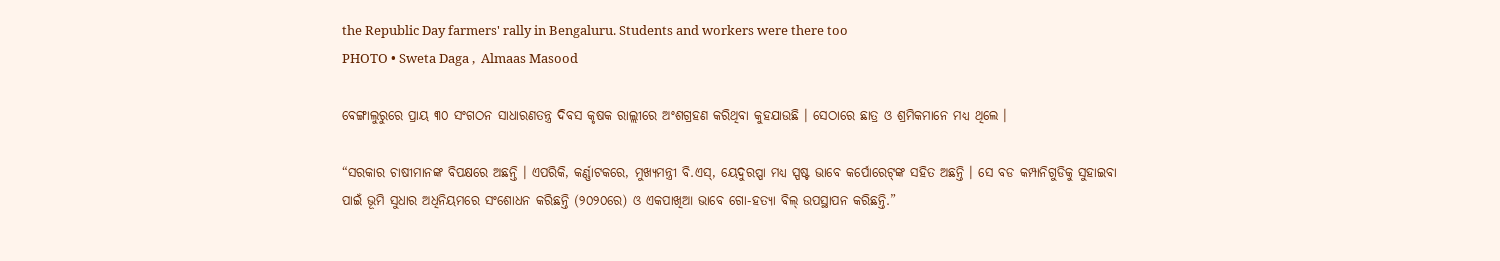the Republic Day farmers' rally in Bengaluru. Students and workers were there too
PHOTO • Sweta Daga ,  Almaas Masood

ବେଙ୍ଗାଲୁରୁରେ ପ୍ରାୟ ୩୦ ସଂଗଠନ ସାଧାରଣତନ୍ତ୍ର ଦିବସ କୃଷକ ରାଲ୍ଲୀରେ ଅଂଶଗ୍ରହଣ କରିଥିବା କୁହଯାଉଛି । ସେଠାରେ ଛାତ୍ର ଓ ଶ୍ରମିକମାନେ ମଧ୍ୟ ଥିଲେ ।

“ସରକାର ଚାଷୀମାନଙ୍କ ବିପକ୍ଷରେ ଅଛନ୍ତି । ଏପରିକି, କର୍ଣ୍ଣାଟକରେ, ମୁଖ୍ୟମନ୍ତ୍ରୀ ବି.ଏସ୍‌, ୟେଦୁରପ୍ପା ମଧ୍ୟ ସ୍ପଷ୍ଟ ଭାବେ କର୍ପୋରେଟ୍‌ଙ୍କ ସହିତ ଅଛନ୍ତି । ସେ ବଡ କମ୍ପାନିଗୁଡିକୁ ସୁହାଇବା ପାଇଁ ଭୂମି ସୁଧାର ଅଧିନିୟମରେ ସଂଶୋଧନ କରିଛନ୍ତି (୨୦୨୦ରେ) ଓ ଏକପାଖିଆ ଭାବେ ଗୋ-ହତ୍ୟା ବିଲ୍‌ ଉପସ୍ଥାପନ କରିଛନ୍ତି.”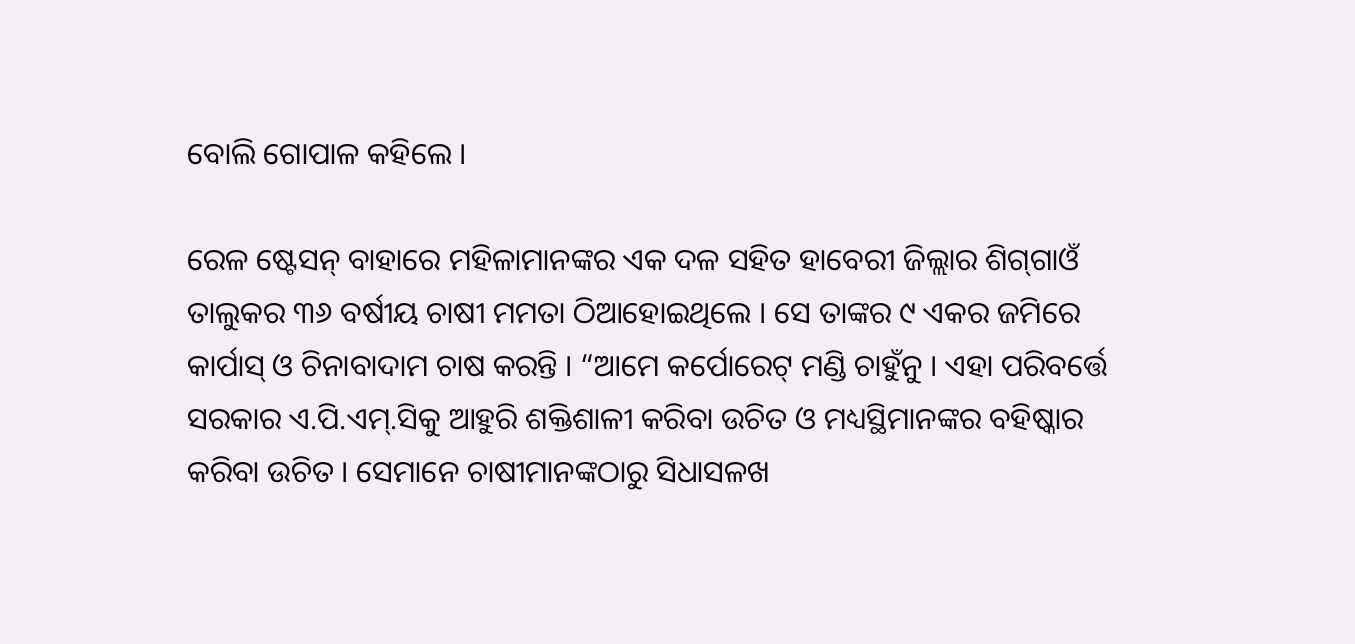ବୋଲି ଗୋପାଳ କହିଲେ ।

ରେଳ ଷ୍ଟେସନ୍‌ ବାହାରେ ମହିଳାମାନଙ୍କର ଏକ ଦଳ ସହିତ ହାବେରୀ ଜିଲ୍ଲାର ଶିଗ୍‌ଗାଓଁ ତାଲୁକର ୩୬ ବର୍ଷୀୟ ଚାଷୀ ମମତା ଠିଆହୋଇଥିଲେ । ସେ ତାଙ୍କର ୯ ଏକର ଜମିରେ କାର୍ପାସ୍‌ ଓ ଚିନାବାଦାମ ଚାଷ କରନ୍ତି । “ଆମେ କର୍ପୋରେଟ୍‌ ମଣ୍ଡି ଚାହୁଁନୁ । ଏହା ପରିବର୍ତ୍ତେ ସରକାର ଏ.ପି.ଏମ୍‌.ସିକୁ ଆହୁରି ଶକ୍ତିଶାଳୀ କରିବା ଉଚିତ ଓ ମଧ୍ୟସ୍ଥିମାନଙ୍କର ବହିଷ୍କାର କରିବା ଉଚିତ । ସେମାନେ ଚାଷୀମାନଙ୍କଠାରୁ ସିଧାସଳଖ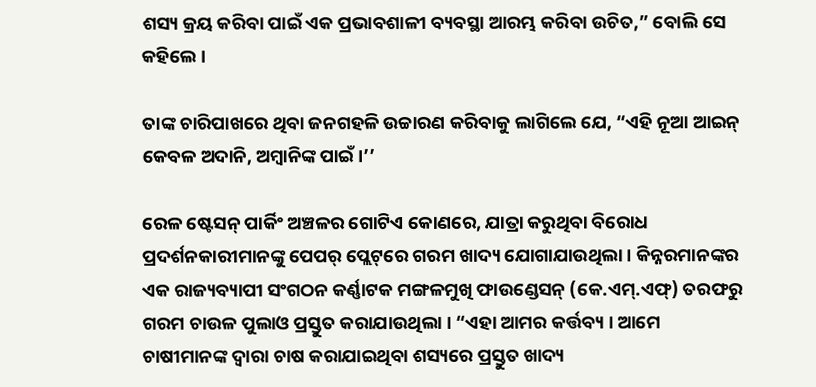ଶସ୍ୟ କ୍ରୟ କରିବା ପାଇଁ ଏକ ପ୍ରଭାବଶାଳୀ ବ୍ୟବସ୍ଥା ଆରମ୍ଭ କରିବା ଉଚିତ,” ବୋଲି ସେ କହିଲେ ।

ତାଙ୍କ ଚାରିପାଖରେ ଥିବା ଜନଗହଳି ଉଚ୍ଚାରଣ କରିବାକୁ ଲାଗିଲେ ଯେ, “ଏହି ନୂଆ ଆଇନ୍‌ କେବଳ ଅଦାନି, ଅମ୍ବାନିଙ୍କ ପାଇଁ ।’’

ରେଳ ଷ୍ଟେସନ୍‌ ପାର୍କିଂ ଅଞ୍ଚଳର ଗୋଟିଏ କୋଣରେ, ଯାତ୍ରା କରୁଥିବା ବିରୋଧ ପ୍ରଦର୍ଶନକାରୀମାନଙ୍କୁ ପେପର୍‌ ପ୍ଲେଟ୍‌ରେ ଗରମ ଖାଦ୍ୟ ଯୋଗାଯାଉଥିଲା । କିନ୍ନରମାନଙ୍କର ଏକ ରାଜ୍ୟବ୍ୟାପୀ ସଂଗଠନ କର୍ଣ୍ଣାଟକ ମଙ୍ଗଳମୁଖି ଫାଉଣ୍ଡେସନ୍‌ (କେ.ଏମ୍‌.ଏଫ୍‌) ତରଫରୁ ଗରମ ଚାଉଳ ପୁଲାଓ ପ୍ରସ୍ତୁତ କରାଯାଉଥିଲା । “ଏହା ଆମର କର୍ତ୍ତବ୍ୟ । ଆମେ ଚାଷୀମାନଙ୍କ ଦ୍ୱାରା ଚାଷ କରାଯାଇଥିବା ଶସ୍ୟରେ ପ୍ରସ୍ତୁତ ଖାଦ୍ୟ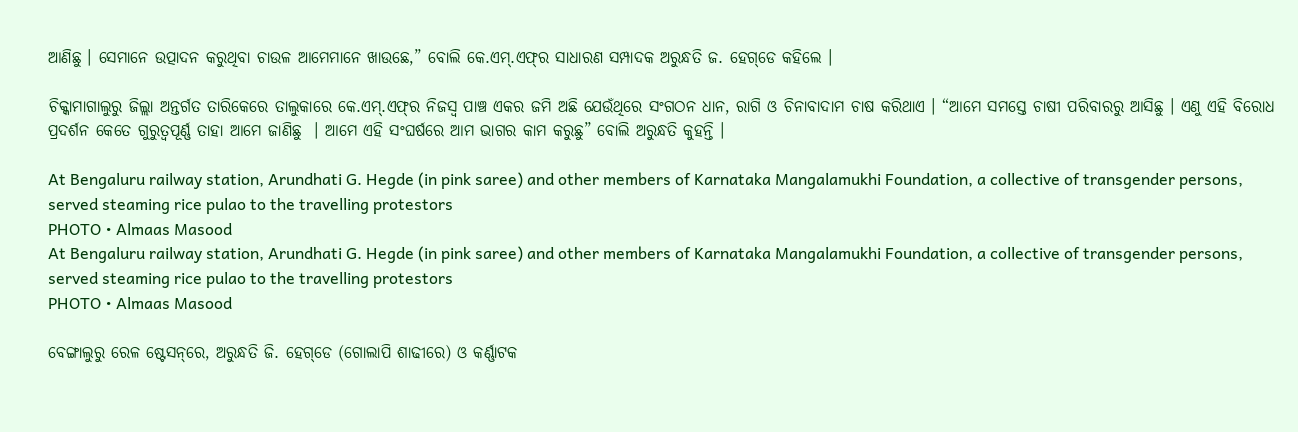ଆଣିଛୁ । ସେମାନେ ଉତ୍ପାଦନ କରୁଥିବା ଚାଉଳ ଆମେମାନେ ଖାଉଛେ,” ବୋଲି କେ.ଏମ୍‌.ଏଫ୍‌ର ସାଧାରଣ ସମ୍ପାଦକ ଅରୁନ୍ଧତି ଜ. ହେଗ୍‌ଡେ କହିଲେ ।

ଚିକ୍କାମାଗାଲୁରୁ ଜିଲ୍ଲା ଅନ୍ତର୍ଗତ ତାରିକେରେ ତାଲୁକାରେ କେ.ଏମ୍‌.ଏଫ୍‌ର ନିଜସ୍ୱ ପାଞ୍ଚ ଏକର ଜମି ଅଛି ଯେଉଁଥିରେ ସଂଗଠନ ଧାନ, ରାଗି ଓ ଚିନାବାଦାମ ଚାଷ କରିଥାଏ । “ଆମେ ସମସ୍ତେ ଚାଷୀ ପରିବାରରୁ ଆସିଛୁ । ଏଣୁ ଏହି ବିରୋଧ ପ୍ରଦର୍ଶନ କେତେ ଗୁରୁତ୍ୱପୂର୍ଣ୍ଣ ତାହା ଆମେ ଜାଣିଛୁ  । ଆମେ ଏହି ସଂଘର୍ଷରେ ଆମ ଭାଗର କାମ କରୁଛୁ” ବୋଲି ଅରୁନ୍ଧତି କୁହନ୍ତି ।

At Bengaluru railway station, Arundhati G. Hegde (in pink saree) and other members of Karnataka Mangalamukhi Foundation, a collective of transgender persons, served steaming rice pulao to the travelling protestors
PHOTO • Almaas Masood
At Bengaluru railway station, Arundhati G. Hegde (in pink saree) and other members of Karnataka Mangalamukhi Foundation, a collective of transgender persons, served steaming rice pulao to the travelling protestors
PHOTO • Almaas Masood

ବେଙ୍ଗାଲୁରୁ ରେଳ ଷ୍ଟେସନ୍‌ରେ, ଅରୁନ୍ଧତି ଜି. ହେଗ୍‌ଡେ (ଗୋଲାପି ଶାଢୀରେ) ଓ କର୍ଣ୍ଣାଟକ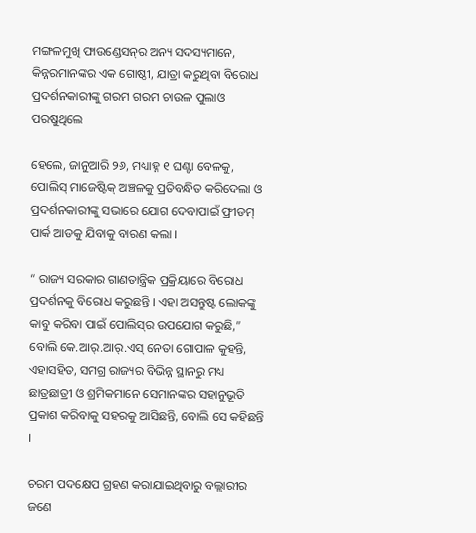ମଙ୍ଗଳମୁଖି ଫାଉଣ୍ଡେସନ୍‌ର ଅନ୍ୟ ସଦସ୍ୟମାନେ, କିନ୍ନରମାନଙ୍କର ଏକ ଗୋଷ୍ଠୀ, ଯାତ୍ରା କରୁଥିବା ବିରୋଧ ପ୍ରଦର୍ଶନକାରୀଙ୍କୁ ଗରମ ଗରମ ଚାଉଳ ପୁଲାଓ ପରଷୁଥିଲେ

ହେଲେ, ଜାନୁଆରି ୨୬, ମଧ୍ୟାହ୍ନ ୧ ଘଣ୍ଟା ବେଳକୁ, ପୋଲିସ୍‌ ମାଜେଷ୍ଟିକ୍‌ ଅଞ୍ଚଳକୁ ପ୍ରତିବନ୍ଧିତ କରିଦେଲା ଓ ପ୍ରଦର୍ଶନକାରୀଙ୍କୁ ସଭାରେ ଯୋଗ ଦେବାପାଇଁ ଫ୍ରୀଡମ୍‌ ପାର୍କ ଆଡକୁ ଯିବାକୁ ବାରଣ କଲା ।

“ ରାଜ୍ୟ ସରକାର ଗାଣତାନ୍ତ୍ରିକ ପ୍ରକ୍ରିୟାରେ ବିରୋଧ ପ୍ରଦର୍ଶନକୁ ବିରୋଧ କରୁଛନ୍ତି । ଏହା ଅସନ୍ତୁଷ୍ଟ ଲୋକଙ୍କୁ କାବୁ କରିବା ପାଇଁ ପୋଲିସ୍‌ର ଉପଯୋଗ କରୁଛି,” ବୋଲି କେ.ଆର୍‌.ଆର୍‌.ଏସ୍‌ ନେତା ଗୋପାଳ କୁହନ୍ତି, ଏହାସହିତ, ସମଗ୍ର ରାଜ୍ୟର ବିଭିନ୍ନ ସ୍ଥାନରୁ ମଧ୍ୟ ଛାତ୍ରଛାତ୍ରୀ ଓ ଶ୍ରମିକମାନେ ସେମାନଙ୍କର ସହାନୁଭୂତି ପ୍ରକାଶ କରିବାକୁ ସହରକୁ ଆସିଛନ୍ତି, ବୋଲି ସେ କହିଛନ୍ତି ।

ଚରମ ପଦକ୍ଷେପ ଗ୍ରହଣ କରାଯାଇଥିବାରୁ ବଲ୍ଲାରୀର ଜଣେ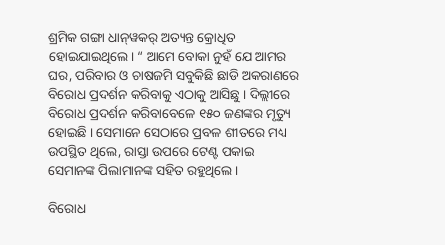ଶ୍ରମିକ ଗଙ୍ଗା ଧାନ୍‌ୱକର୍‌ ଅତ୍ୟନ୍ତ କ୍ରୋଧିତ ହୋଇଯାଇଥିଲେ। “ ଆମେ ବୋକା ନୁହଁ ଯେ ଆମର ଘର, ପରିବାର ଓ ଚାଷଜମି ସବୁକିଛି ଛାଡି ଅକରାଣରେ ବିରୋଧ ପ୍ରଦର୍ଶନ କରିବାକୁ ଏଠାକୁ ଆସିଛୁ । ଦିଲ୍ଲୀରେ ବିରୋଧ ପ୍ରଦର୍ଶନ କରିବାବେଳେ ୧୫୦ ଜଣଙ୍କର ମୃତ୍ୟୁ ହୋଇଛି । ସେମାନେ ସେଠାରେ ପ୍ରବଳ ଶୀତରେ ମଧ୍ୟ ଉପସ୍ଥିତ ଥିଲେ, ରାସ୍ତା ଉପରେ ଟେଣ୍ଟ ପକାଇ ସେମାନଙ୍କ ପିଲାମାନଙ୍କ ସହିତ ରହୁଥିଲେ ।

ବିରୋଧ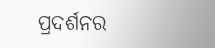ପ୍ରଦର୍ଶନର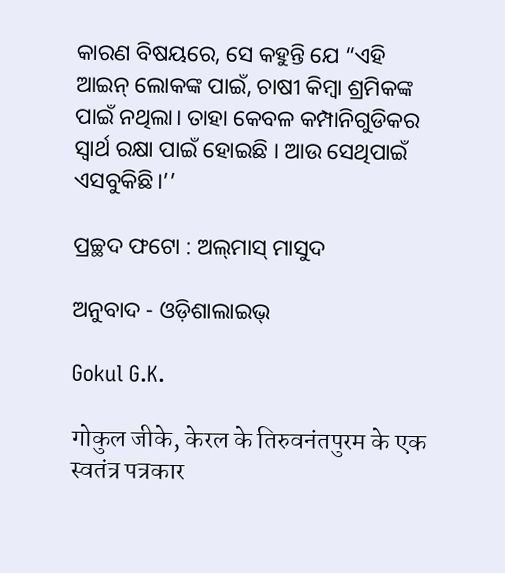କାରଣ ବିଷୟରେ, ସେ କହୁନ୍ତି ଯେ “ଏହି ଆଇନ୍‌ ଲୋକଙ୍କ ପାଇଁ, ଚାଷୀ କିମ୍ବା ଶ୍ରମିକଙ୍କ ପାଇଁ ନଥିଲା। ତାହା କେବଳ କମ୍ପାନିଗୁଡିକର ସ୍ୱାର୍ଥ ରକ୍ଷା ପାଇଁ ହୋଇଛି । ଆଉ ସେଥିପାଇଁ ଏସବୁକିଛି।’’

ପ୍ରଚ୍ଛଦ ଫଟୋ : ଅଲ୍‌ମାସ୍‌ ମାସୁଦ

ଅନୁବାଦ - ଓଡ଼ିଶାଲାଇଭ୍‍

Gokul G.K.

गोकुल जीके, केरल के तिरुवनंतपुरम के एक स्वतंत्र पत्रकार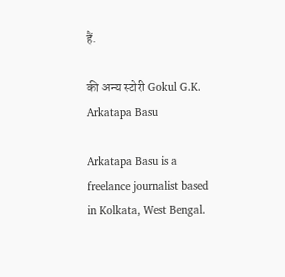हैं.

की अन्य स्टोरी Gokul G.K.
Arkatapa Basu

Arkatapa Basu is a freelance journalist based in Kolkata, West Bengal.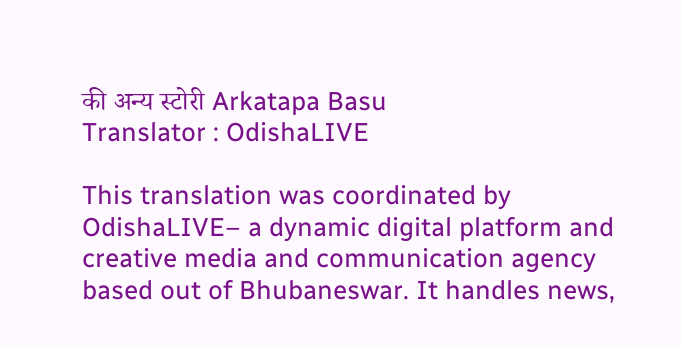की अन्य स्टोरी Arkatapa Basu
Translator : OdishaLIVE

This translation was coordinated by OdishaLIVE– a dynamic digital platform and creative media and communication agency based out of Bhubaneswar. It handles news,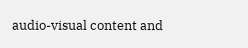audio-visual content and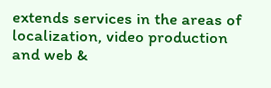extends services in the areas of localization, video production and web &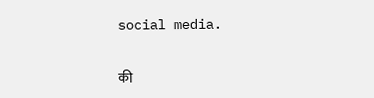social media.

की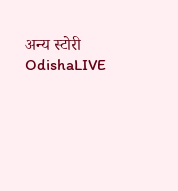अन्य स्टोरी OdishaLIVE